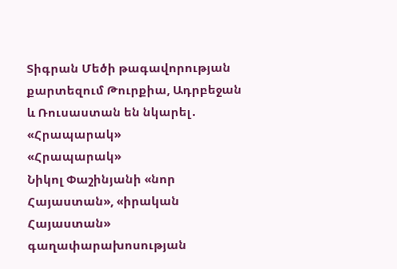Տիգրան Մեծի թագավորության քարտեզում Թուրքիա, Ադրբեջան և Ռուսաստան են նկարել․ «Հրապարակ»
«Հրապարակ»
Նիկոլ Փաշինյանի «նոր Հայաստան», «իրական Հայաստան» գաղափարախոսության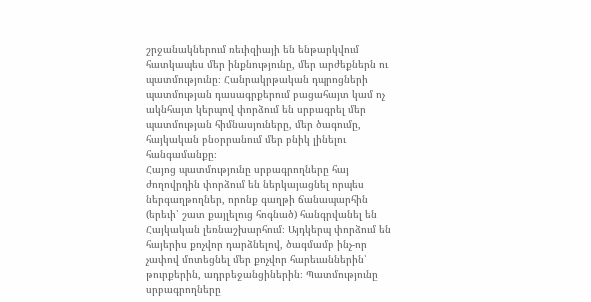շրջանակներում ռեւիզիայի են ենթարկվում հատկապես մեր ինքնությունը, մեր արժեքներն ու պատմությունը։ Հանրակրթական դպրոցների պատմության դասագրքերում բացահայտ կամ ոչ ակնհայտ կերպով փորձում են սրբագրել մեր պատմության հիմնասյուները, մեր ծագումը, հայկական բնօրրանում մեր բնիկ լինելու հանգամանքը։
Հայոց պատմությունը սրբագրողները հայ ժողովրդին փորձում են ներկայացնել որպես ներգաղթողներ, որոնք գաղթի ճանապարհին (երեւի՝ շատ քայլելուց հոգնած) հանգրվանել են Հայկական լեռնաշխարհում։ Այդկերպ փորձում են հայերիս քոչվոր դարձնելով, ծագմամբ ինչ-որ չափով մոտեցնել մեր քոչվոր հարեւաններին՝ թուրքերին, ադրբեջանցիներին։ Պատմությունը սրբագրողները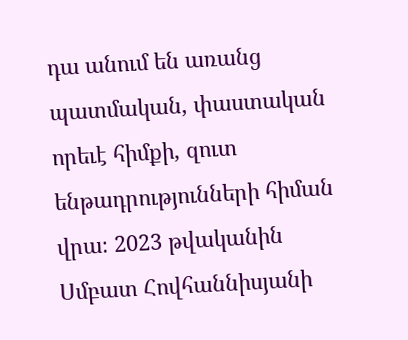դա անում են առանց պատմական, փաստական որեւէ հիմքի, զուտ ենթադրությունների հիման վրա։ 2023 թվականին Սմբատ Հովհաննիսյանի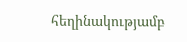հեղինակությամբ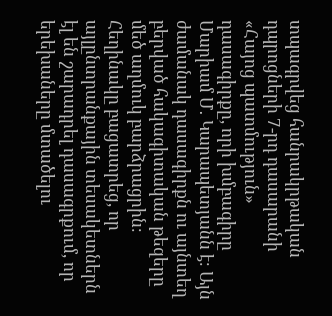տպագրվեց հանրակրթական դպրոցների 7-րդ դասարանի «Հայոց պատմություն» դասագիրքը, որի խմբագիրը Մարիամ Մ․ Կարապետյանն է։ Այն ժամանակ դասագիրքն ու այնտեղ բերված հակագիտական թեզերը մեծ աղմուկ բարձրացրին։ Հեղինակը բացատրեց, որ այլընտրանքային տեսակետներն էլ են շարադրել դասագրքում, որ երեխաները մտածելու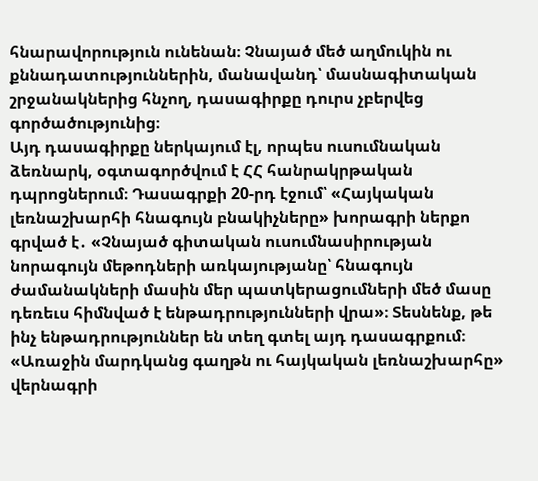հնարավորություն ունենան։ Չնայած մեծ աղմուկին ու քննադատություններին, մանավանդ՝ մասնագիտական շրջանակներից հնչող, դասագիրքը դուրս չբերվեց գործածությունից։
Այդ դասագիրքը ներկայում էլ, որպես ուսումնական ձեռնարկ, օգտագործվում է ՀՀ հանրակրթական դպրոցներում։ Դասագրքի 20-րդ էջում՝ «Հայկական լեռնաշխարհի հնագույն բնակիչները» խորագրի ներքո գրված է․ «Չնայած գիտական ուսումնասիրության նորագույն մեթոդների առկայությանը՝ հնագույն ժամանակների մասին մեր պատկերացումների մեծ մասը դեռեւս հիմնված է ենթադրությունների վրա»։ Տեսնենք, թե ինչ ենթադրություններ են տեղ գտել այդ դասագրքում։ «Առաջին մարդկանց գաղթն ու հայկական լեռնաշխարհը» վերնագրի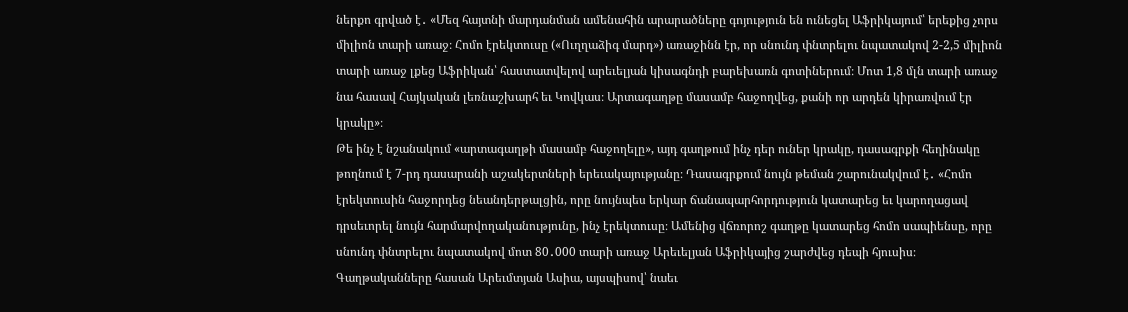ներքո գրված է․ «Մեզ հայտնի մարդանման ամենահին արարածները գոյություն են ունեցել Աֆրիկայում՝ երեքից չորս միլիոն տարի առաջ։ Հոմո էրեկտուսը («Ուղղաձիգ մարդ») առաջինն էր, որ սնունդ փնտրելու նպատակով 2-2,5 միլիոն տարի առաջ լքեց Աֆրիկան՝ հաստատվելով արեւելյան կիսագնդի բարեխառն գոտիներում։ Մոտ 1,8 մլն տարի առաջ նա հասավ Հայկական լեռնաշխարհ եւ Կովկաս։ Արտագաղթը մասամբ հաջողվեց, քանի որ արդեն կիրառվում էր կրակը»։
Թե ինչ է նշանակում «արտագաղթի մասամբ հաջողելը», այդ գաղթում ինչ դեր ուներ կրակը, դասագրքի հեղինակը թողնում է 7-րդ դասարանի աշակերտների երեւակայությանը։ Դասագրքում նույն թեման շարունակվում է․ «Հոմո էրեկտուսին հաջորդեց նեանդերթալցին, որը նույնպես երկար ճանապարհորդություն կատարեց եւ կարողացավ դրսեւորել նույն հարմարվողականությունը, ինչ էրեկտուսը։ Ամենից վճռորոշ գաղթը կատարեց հոմո սապիենսը, որը սնունդ փնտրելու նպատակով մոտ 80․000 տարի առաջ Արեւելյան Աֆրիկայից շարժվեց դեպի հյուսիս։ Գաղթականները հասան Արեւմտյան Ասիա, այսպիսով՝ նաեւ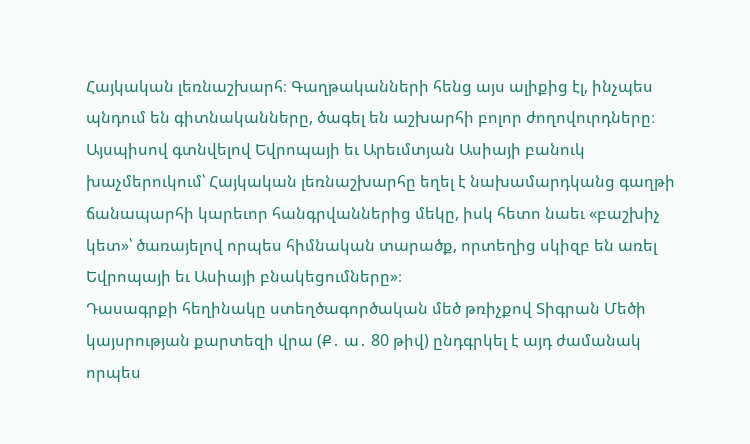Հայկական լեռնաշխարհ։ Գաղթականների հենց այս ալիքից էլ, ինչպես պնդում են գիտնականները, ծագել են աշխարհի բոլոր ժողովուրդները։ Այսպիսով գտնվելով Եվրոպայի եւ Արեւմտյան Ասիայի բանուկ խաչմերուկում՝ Հայկական լեռնաշխարհը եղել է նախամարդկանց գաղթի ճանապարհի կարեւոր հանգրվաններից մեկը, իսկ հետո նաեւ «բաշխիչ կետ»՝ ծառայելով որպես հիմնական տարածք, որտեղից սկիզբ են առել Եվրոպայի եւ Ասիայի բնակեցումները»։
Դասագրքի հեղինակը ստեղծագործական մեծ թռիչքով Տիգրան Մեծի կայսրության քարտեզի վրա (Ք․ ա․ 80 թիվ) ընդգրկել է այդ ժամանակ որպես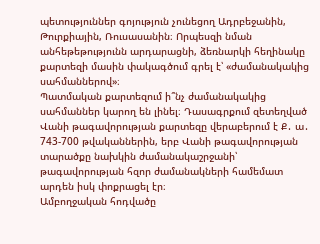պետություններ գոյություն չունեցող Ադրբեջանին, Թուրքիային, Ռուսասանին։ Որպեսզի նման անհեթեթությունն արդարացնի, ձեռնարկի հեղինակը քարտեզի մասին փակագծում գրել է՝ «ժամանակակից սահմաններով»։
Պատմական քարտեզում ի՞նչ ժամանակակից սահմաններ կարող են լինել։ Դասագրքում զետեղված Վանի թագավորության քարտեզը վերաբերում է Ք․ ա․ 743-700 թվականներին, երբ Վանի թագավորության տարածքը նախկին ժամանակաշրջանի՝ թագավորության հզոր ժամանակների համեմատ արդեն իսկ փոքրացել էր։
Ամբողջական հոդվածը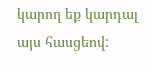կարող եք կարդալ այս հասցեով: